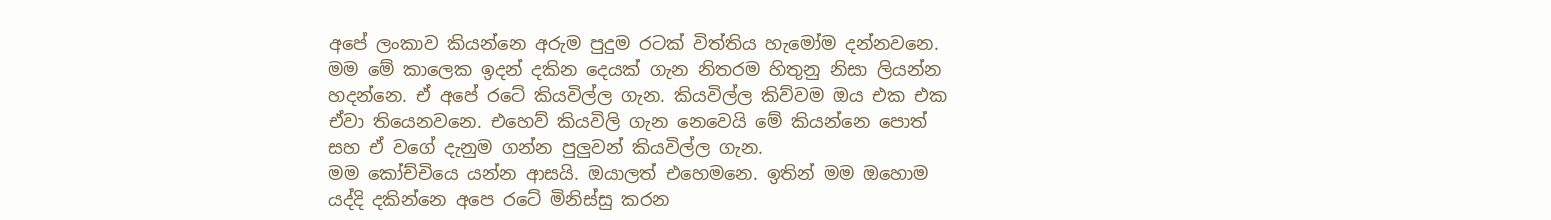අපේ ලංකාව කියන්නෙ අරුම පුදුම රටක් විත්තිය හැමෝම දන්නවනෙ. මම මේ කාලෙක ඉදන් දකින දෙයක් ගැන නිතරම හිතුනු නිසා ලියන්න හදන්නෙ. ඒ අපේ රටේ කියවිල්ල ගැන. කියවිල්ල කිව්වම ඔය එක එක ඒවා තියෙනවනෙ. එහෙව් කියවිලි ගැන නෙවෙයි මේ කියන්නෙ පොත් සහ ඒ වගේ දැනුම ගන්න පුලුවන් කියවිල්ල ගැන.
මම කෝච්චියෙ යන්න ආසයි. ඔයාලත් එහෙමනෙ. ඉතින් මම ඔහොම යද්දි දකින්නෙ අපෙ රටේ මිනිස්සු කරන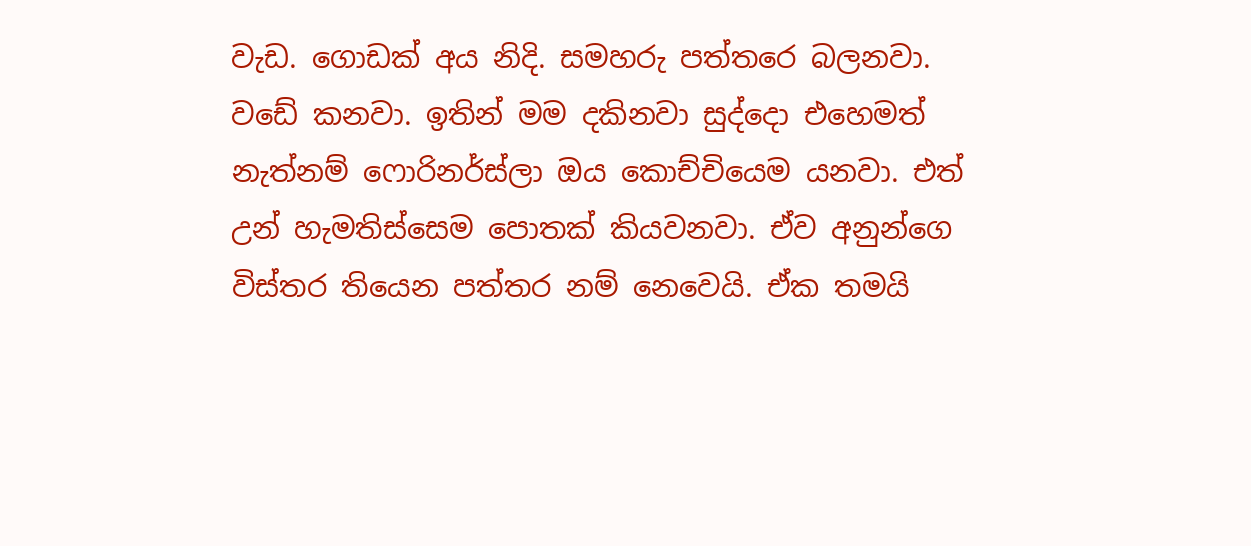වැඩ. ගොඩක් අය නිදි. සමහරු පත්තරෙ බලනවා. වඩේ කනවා. ඉතින් මම දකිනවා සුද්දො එහෙමත් නැත්නම් ෆොරිනර්ස්ලා ඔය කොච්චියෙම යනවා. එත් උන් හැමතිස්සෙම පොතක් කියවනවා. ඒව අනුන්ගෙ විස්තර තියෙන පත්තර නම් නෙවෙයි. ඒක තමයි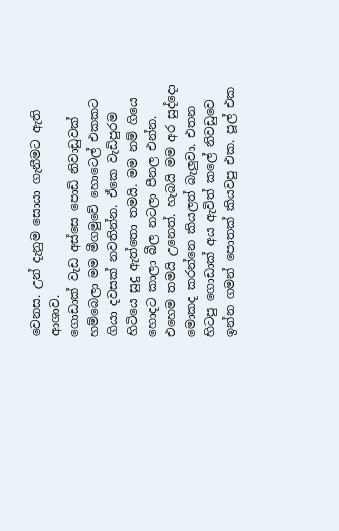වෙනස. උන් දැනුම සොයා ගැනීමට ඇති ආශාව.
ගොඩාක් වැඩ අස්සෙ පොඩි නිවාඩුවක් හම්බෙලා මම මීගමුවේ හොටෙල් එකකට ගියා දවසක් නවතින්න. ඒකෙ වැඩිපුරම හිටියෙ සුදු ඇත්තො තමයි. මම නම් ගියෙ හොදට කාලා බීල නටලා පීනල එන්න. එහෙම තමයි උනෙත්. හැබයි මම අර සුද්දො මොකද කරන්නෙ කියලත් බැලුවා. එතන හිටපු ගොඩාක් අය ඇවිත් කලේ නිවඩුවෙ ඉන්න ගමන් පොතක් කියවපු එක. පූල් එක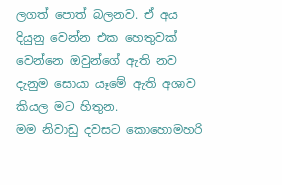ලගත් පොත් බලනව. ඒ අය දියුනු වෙන්න එක හෙතුවක් වෙන්නෙ ඔවුන්ගේ ඇති නව දැනුම සොයා යෑමේ ඇති අශාව කියල මට හිතුන.
මම නිවාඩු දවසට කොහොමහරි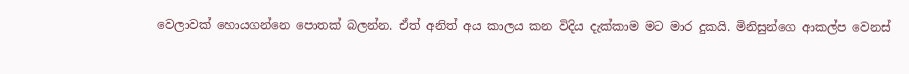වෙලාවක් හොයගන්නෙ පොතක් බලන්න. ඒත් අනිත් අය කාලය කන විදිය දැක්කාම මට මාර දුකයි. මිනිසුන්ගෙ ආකල්ප වෙනස්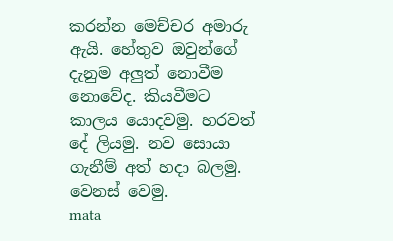කරන්න මෙච්චර අමාරු ඇයි. හේතුව ඔවුන්ගේ දැනුම අලුත් නොවීම නොවේද. කියවීමට කාලය යොදවමු. හරවත් දේ ලියමු. නව සොයා ගැනීම් අත් හදා බලමු. වෙනස් වෙමු.
mata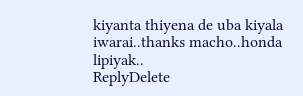kiyanta thiyena de uba kiyala iwarai..thanks macho..honda lipiyak..
ReplyDelete